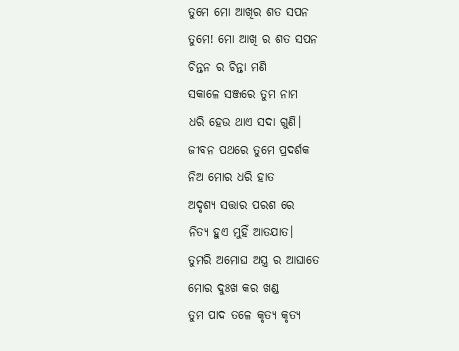ତୁମେ ମୋ ଆଖିର ଶତ ସପନ
ତୁମେ! ମୋ ଆଖି ର ଶତ ସପନ
ଚିନ୍ତନ ର ଚିନ୍ତା ମଣି
ସକାଳେ ସଞ୍ଜରେ ତୁମ ନାମ
ଧରି ହେଉ ଥାଏ ସଦା ଗୁଣି।
ଜୀବନ ପଥରେ ତୁମେ ପ୍ରଦର୍ଶକ
ନିଅ ମୋର ଧରି ହାତ
ଅଦୃଶ୍ୟ ସତ୍ତାର ପରଶ ରେ
ନିତ୍ୟ ହୁଏ ମୁହିଁ ଆତଯାତ।
ତୁମରି ଅମୋଘ ଅସ୍ତ୍ର ର ଆଘାତେ
ମୋର ଦୁଃଖ କର ଖଣ୍ଡ
ତୁମ ପାଦ ତଳେ କୃତ୍ୟ କୃତ୍ୟ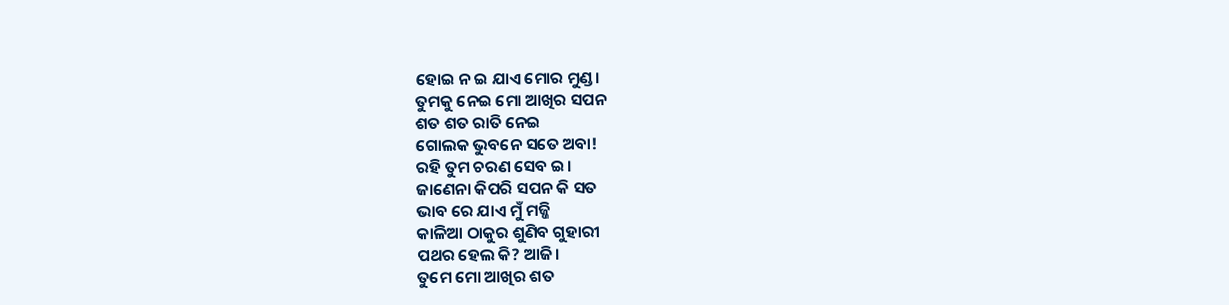ହୋଇ ନ ଇ ଯାଏ ମୋର ମୁଣ୍ଡ।
ତୁମକୁ ନେଇ ମୋ ଆଖିର ସପନ
ଶତ ଶତ ରାତି ନେଇ
ଗୋଲକ ଭୁବନେ ସତେ ଅବା!
ରହି ତୁମ ଚରଣ ସେବ ଇ।
ଜାଣେନା କିପରି ସପନ କି ସତ
ଭାବ ରେ ଯାଏ ମୁଁ ମଜ୍ଜି
କାଳିଆ ଠାକୁର ଶୁଣିବ ଗୁହାରୀ
ପଥର ହେଲ କି? ଆଜି।
ତୁମେ ମୋ ଆଖିର ଶତ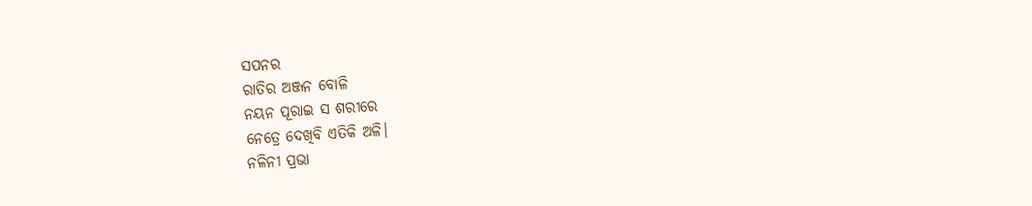ସପନର
ରାତିର ଅଞ୍ଜନ ବୋଳି
ନୟନ ପୂରାଇ ସ ଶରୀରେ
ନେତ୍ରେ ଦେଖିବି ଏତିକି ଅଳି।
ନଳିନୀ ପ୍ରଭା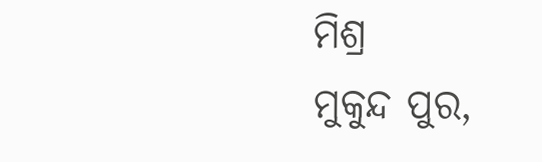ମିଶ୍ର
ମୁକୁନ୍ଦ ପୁର,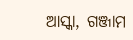ଆସ୍କା, ଗଞ୍ଜାମ